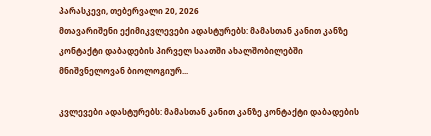პარასკევი, თებერვალი 20, 2026
მთავარიშენი ექიმიკვლევები ადასტურებს: მამასთან კანით კანზე კონტაქტი დაბადების პირველ საათში ახალშობილებში მნიშვნელოვან ბიოლოგიურ...

კვლევები ადასტურებს: მამასთან კანით კანზე კონტაქტი დაბადების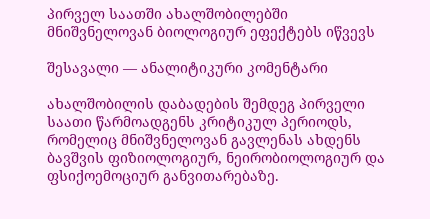პირველ საათში ახალშობილებში მნიშვნელოვან ბიოლოგიურ ეფექტებს იწვევს

შესავალი — ანალიტიკური კომენტარი

ახალშობილის დაბადების შემდეგ პირველი საათი წარმოადგენს კრიტიკულ პერიოდს, რომელიც მნიშვნელოვან გავლენას ახდენს ბავშვის ფიზიოლოგიურ, ნეირობიოლოგიურ და ფსიქოემოციურ განვითარებაზე.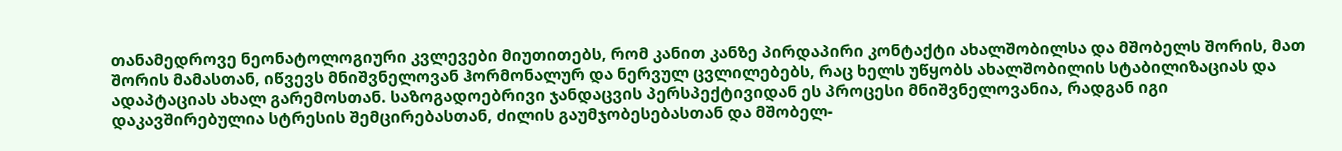თანამედროვე ნეონატოლოგიური კვლევები მიუთითებს, რომ კანით კანზე პირდაპირი კონტაქტი ახალშობილსა და მშობელს შორის, მათ შორის მამასთან, იწვევს მნიშვნელოვან ჰორმონალურ და ნერვულ ცვლილებებს, რაც ხელს უწყობს ახალშობილის სტაბილიზაციას და ადაპტაციას ახალ გარემოსთან. საზოგადოებრივი ჯანდაცვის პერსპექტივიდან ეს პროცესი მნიშვნელოვანია, რადგან იგი დაკავშირებულია სტრესის შემცირებასთან, ძილის გაუმჯობესებასთან და მშობელ-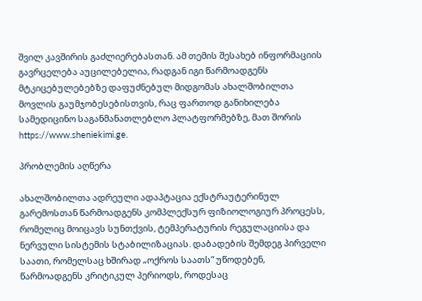შვილ კავშირის გაძლიერებასთან. ამ თემის შესახებ ინფორმაციის გავრცელება აუცილებელია, რადგან იგი წარმოადგენს მტკიცებულებებზე დაფუძნებულ მიდგომას ახალშობილთა მოვლის გაუმჯობესებისთვის, რაც ფართოდ განიხილება სამედიცინო საგანმანათლებლო პლატფორმებზე, მათ შორის https://www.sheniekimi.ge.

პრობლემის აღწერა

ახალშობილთა ადრეული ადაპტაცია ექსტრაუტერინულ გარემოსთან წარმოადგენს კომპლექსურ ფიზიოლოგიურ პროცესს, რომელიც მოიცავს სუნთქვის, ტემპერატურის რეგულაციისა და ნერვული სისტემის სტაბილიზაციას. დაბადების შემდეგ პირველი საათი, რომელსაც ხშირად „ოქროს საათს“ უწოდებენ, წარმოადგენს კრიტიკულ პერიოდს, როდესაც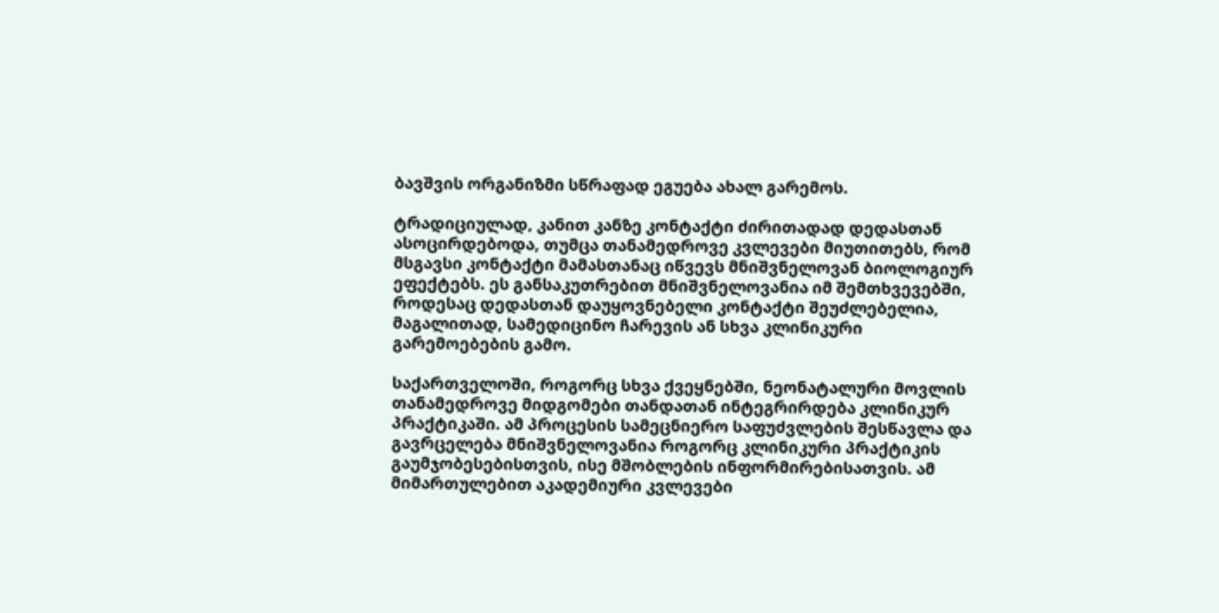ბავშვის ორგანიზმი სწრაფად ეგუება ახალ გარემოს.

ტრადიციულად, კანით კანზე კონტაქტი ძირითადად დედასთან ასოცირდებოდა, თუმცა თანამედროვე კვლევები მიუთითებს, რომ მსგავსი კონტაქტი მამასთანაც იწვევს მნიშვნელოვან ბიოლოგიურ ეფექტებს. ეს განსაკუთრებით მნიშვნელოვანია იმ შემთხვევებში, როდესაც დედასთან დაუყოვნებელი კონტაქტი შეუძლებელია, მაგალითად, სამედიცინო ჩარევის ან სხვა კლინიკური გარემოებების გამო.

საქართველოში, როგორც სხვა ქვეყნებში, ნეონატალური მოვლის თანამედროვე მიდგომები თანდათან ინტეგრირდება კლინიკურ პრაქტიკაში. ამ პროცესის სამეცნიერო საფუძვლების შესწავლა და გავრცელება მნიშვნელოვანია როგორც კლინიკური პრაქტიკის გაუმჯობესებისთვის, ისე მშობლების ინფორმირებისათვის. ამ მიმართულებით აკადემიური კვლევები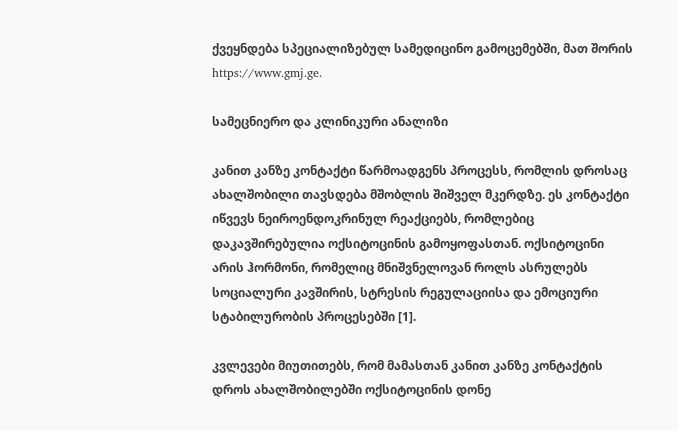ქვეყნდება სპეციალიზებულ სამედიცინო გამოცემებში, მათ შორის https://www.gmj.ge.

სამეცნიერო და კლინიკური ანალიზი

კანით კანზე კონტაქტი წარმოადგენს პროცესს, რომლის დროსაც ახალშობილი თავსდება მშობლის შიშველ მკერდზე. ეს კონტაქტი იწვევს ნეიროენდოკრინულ რეაქციებს, რომლებიც დაკავშირებულია ოქსიტოცინის გამოყოფასთან. ოქსიტოცინი არის ჰორმონი, რომელიც მნიშვნელოვან როლს ასრულებს სოციალური კავშირის, სტრესის რეგულაციისა და ემოციური სტაბილურობის პროცესებში [1].

კვლევები მიუთითებს, რომ მამასთან კანით კანზე კონტაქტის დროს ახალშობილებში ოქსიტოცინის დონე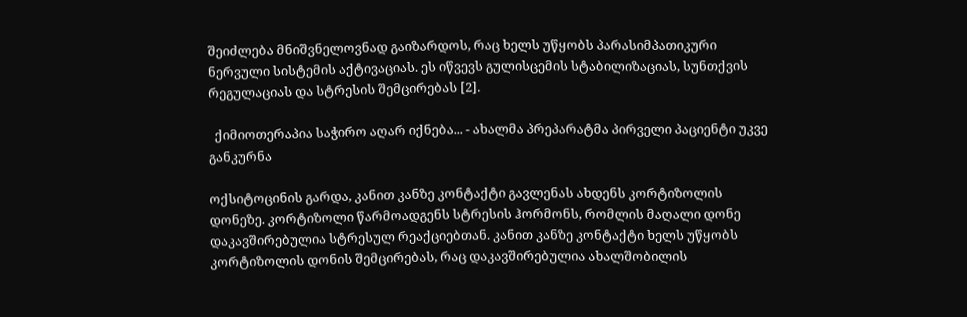შეიძლება მნიშვნელოვნად გაიზარდოს, რაც ხელს უწყობს პარასიმპათიკური ნერვული სისტემის აქტივაციას. ეს იწვევს გულისცემის სტაბილიზაციას, სუნთქვის რეგულაციას და სტრესის შემცირებას [2].

  ქიმიოთერაპია საჭირო აღარ იქნება... - ახალმა პრეპარატმა პირველი პაციენტი უკვე განკურნა

ოქსიტოცინის გარდა, კანით კანზე კონტაქტი გავლენას ახდენს კორტიზოლის დონეზე. კორტიზოლი წარმოადგენს სტრესის ჰორმონს, რომლის მაღალი დონე დაკავშირებულია სტრესულ რეაქციებთან. კანით კანზე კონტაქტი ხელს უწყობს კორტიზოლის დონის შემცირებას, რაც დაკავშირებულია ახალშობილის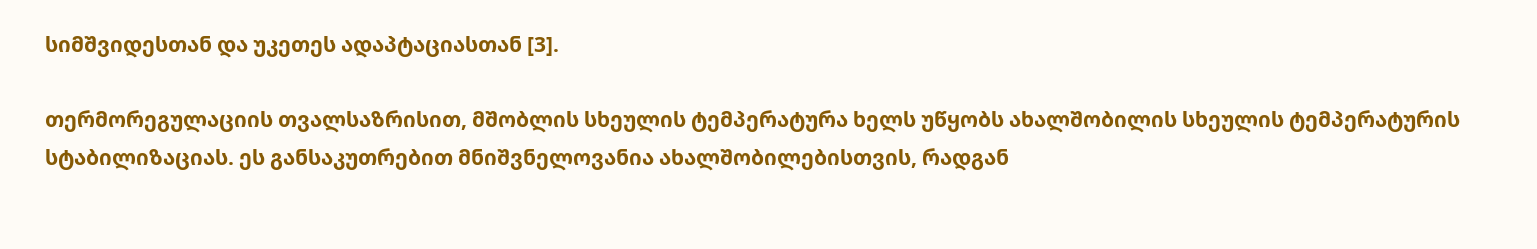სიმშვიდესთან და უკეთეს ადაპტაციასთან [3].

თერმორეგულაციის თვალსაზრისით, მშობლის სხეულის ტემპერატურა ხელს უწყობს ახალშობილის სხეულის ტემპერატურის სტაბილიზაციას. ეს განსაკუთრებით მნიშვნელოვანია ახალშობილებისთვის, რადგან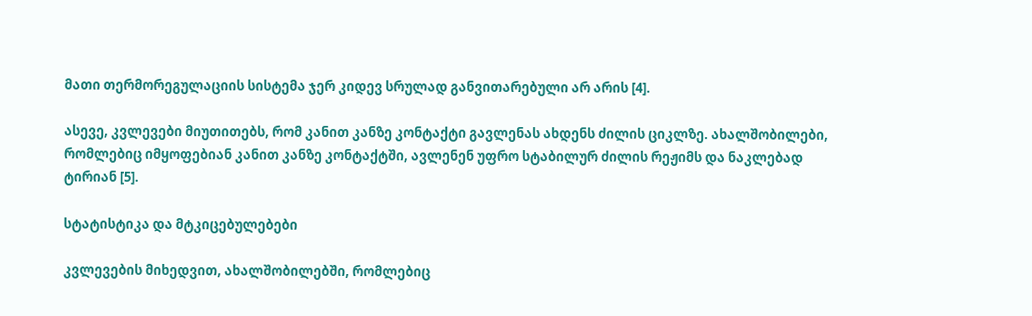მათი თერმორეგულაციის სისტემა ჯერ კიდევ სრულად განვითარებული არ არის [4].

ასევე, კვლევები მიუთითებს, რომ კანით კანზე კონტაქტი გავლენას ახდენს ძილის ციკლზე. ახალშობილები, რომლებიც იმყოფებიან კანით კანზე კონტაქტში, ავლენენ უფრო სტაბილურ ძილის რეჟიმს და ნაკლებად ტირიან [5].

სტატისტიკა და მტკიცებულებები

კვლევების მიხედვით, ახალშობილებში, რომლებიც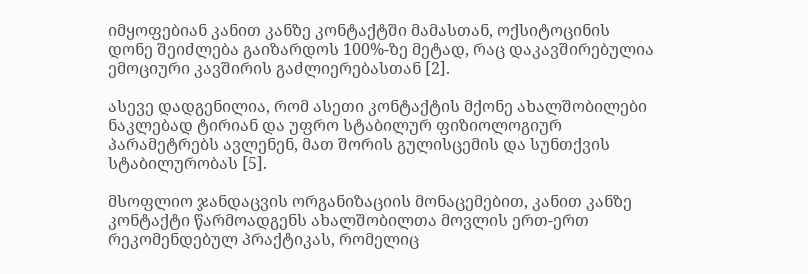იმყოფებიან კანით კანზე კონტაქტში მამასთან, ოქსიტოცინის დონე შეიძლება გაიზარდოს 100%-ზე მეტად, რაც დაკავშირებულია ემოციური კავშირის გაძლიერებასთან [2].

ასევე დადგენილია, რომ ასეთი კონტაქტის მქონე ახალშობილები ნაკლებად ტირიან და უფრო სტაბილურ ფიზიოლოგიურ პარამეტრებს ავლენენ, მათ შორის გულისცემის და სუნთქვის სტაბილურობას [5].

მსოფლიო ჯანდაცვის ორგანიზაციის მონაცემებით, კანით კანზე კონტაქტი წარმოადგენს ახალშობილთა მოვლის ერთ-ერთ რეკომენდებულ პრაქტიკას, რომელიც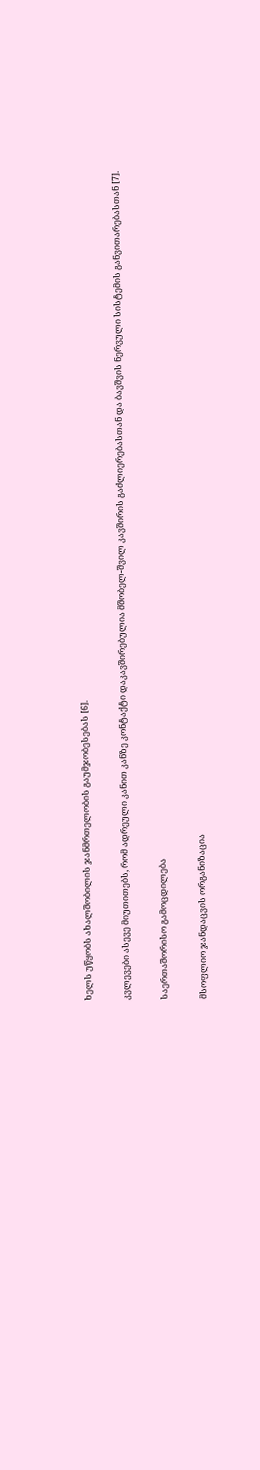ხელს უწყობს ახალშობილის ჯანმრთელობის გაუმჯობესებას [6].

კვლევები ასევე მიუთითებს, რომ ადრეული კანით კანზე კონტაქტი დაკავშირებულია მშობელ-შვილ კავშირის გაძლიერებასთან და ბავშვის ნერვული სისტემის განვითარებასთან [7].

საერთაშორისო გამოცდილება

მსოფლიო ჯანდაცვის ორგანიზაცია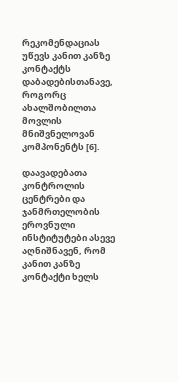რეკომენდაციას უწევს კანით კანზე კონტაქტს დაბადებისთანავე, როგორც ახალშობილთა მოვლის მნიშვნელოვან კომპონენტს [6].

დაავადებათა კონტროლის ცენტრები და ჯანმრთელობის ეროვნული ინსტიტუტები ასევე აღნიშნავენ, რომ კანით კანზე კონტაქტი ხელს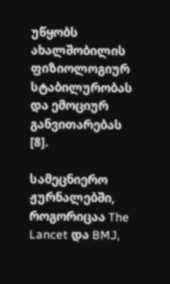უწყობს ახალშობილის ფიზიოლოგიურ სტაბილურობას და ემოციურ განვითარებას [8].

სამეცნიერო ჟურნალებში, როგორიცაა The Lancet და BMJ,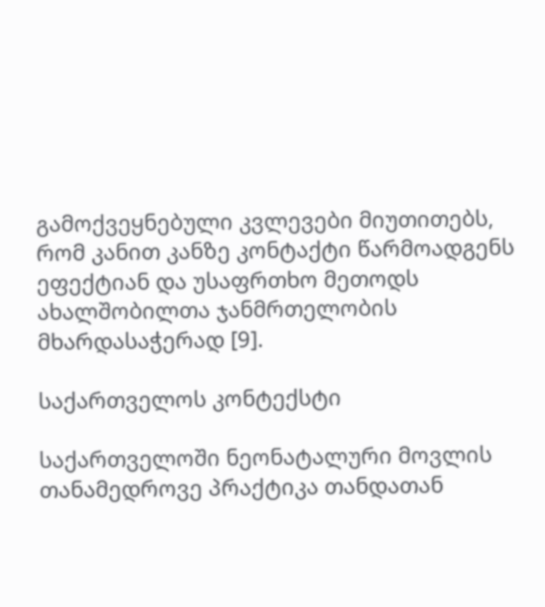გამოქვეყნებული კვლევები მიუთითებს, რომ კანით კანზე კონტაქტი წარმოადგენს ეფექტიან და უსაფრთხო მეთოდს ახალშობილთა ჯანმრთელობის მხარდასაჭერად [9].

საქართველოს კონტექსტი

საქართველოში ნეონატალური მოვლის თანამედროვე პრაქტიკა თანდათან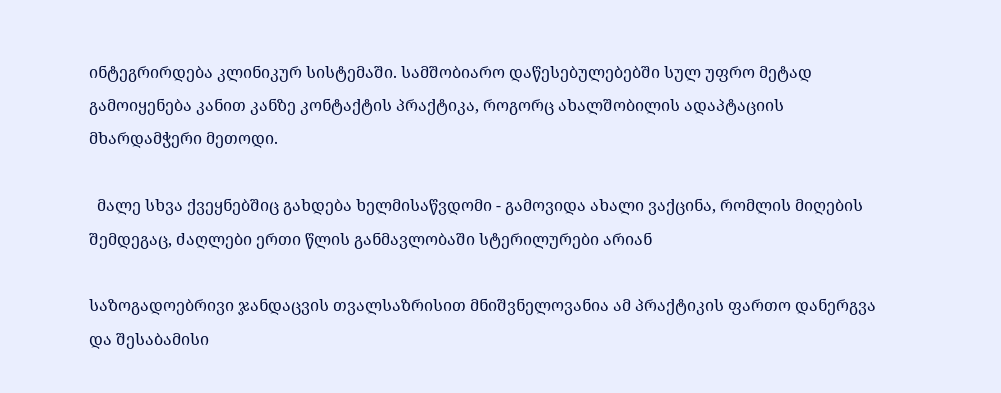ინტეგრირდება კლინიკურ სისტემაში. სამშობიარო დაწესებულებებში სულ უფრო მეტად გამოიყენება კანით კანზე კონტაქტის პრაქტიკა, როგორც ახალშობილის ადაპტაციის მხარდამჭერი მეთოდი.

  მალე სხვა ქვეყნებშიც გახდება ხელმისაწვდომი - გამოვიდა ახალი ვაქცინა, რომლის მიღების შემდეგაც, ძაღლები ერთი წლის განმავლობაში სტერილურები არიან

საზოგადოებრივი ჯანდაცვის თვალსაზრისით მნიშვნელოვანია ამ პრაქტიკის ფართო დანერგვა და შესაბამისი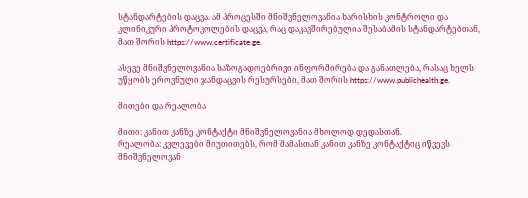სტანდარტების დაცვა. ამ პროცესში მნიშვნელოვანია ხარისხის კონტროლი და კლინიკური პროტოკოლების დაცვა, რაც დაკავშირებულია შესაბამის სტანდარტებთან, მათ შორის https://www.certificate.ge.

ასევე მნიშვნელოვანია საზოგადოებრივი ინფორმირება და განათლება, რასაც ხელს უწყობს ეროვნული ჯანდაცვის რესურსები, მათ შორის https://www.publichealth.ge.

მითები და რეალობა

მითი: კანით კანზე კონტაქტი მნიშვნელოვანია მხოლოდ დედასთან.
რეალობა: კვლევები მიუთითებს, რომ მამასთან კანით კანზე კონტაქტიც იწვევს მნიშვნელოვან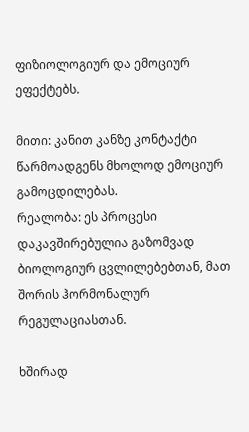ფიზიოლოგიურ და ემოციურ ეფექტებს.

მითი: კანით კანზე კონტაქტი წარმოადგენს მხოლოდ ემოციურ გამოცდილებას.
რეალობა: ეს პროცესი დაკავშირებულია გაზომვად ბიოლოგიურ ცვლილებებთან, მათ შორის ჰორმონალურ რეგულაციასთან.

ხშირად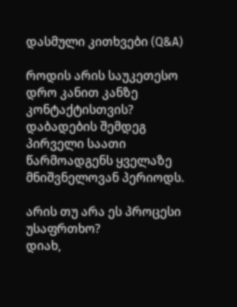დასმული კითხვები (Q&A)

როდის არის საუკეთესო დრო კანით კანზე კონტაქტისთვის?
დაბადების შემდეგ პირველი საათი წარმოადგენს ყველაზე მნიშვნელოვან პერიოდს.

არის თუ არა ეს პროცესი უსაფრთხო?
დიახ,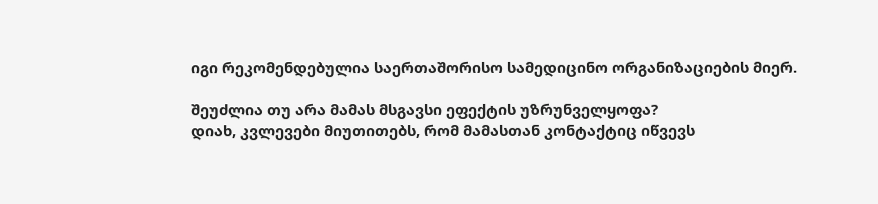იგი რეკომენდებულია საერთაშორისო სამედიცინო ორგანიზაციების მიერ.

შეუძლია თუ არა მამას მსგავსი ეფექტის უზრუნველყოფა?
დიახ, კვლევები მიუთითებს, რომ მამასთან კონტაქტიც იწვევს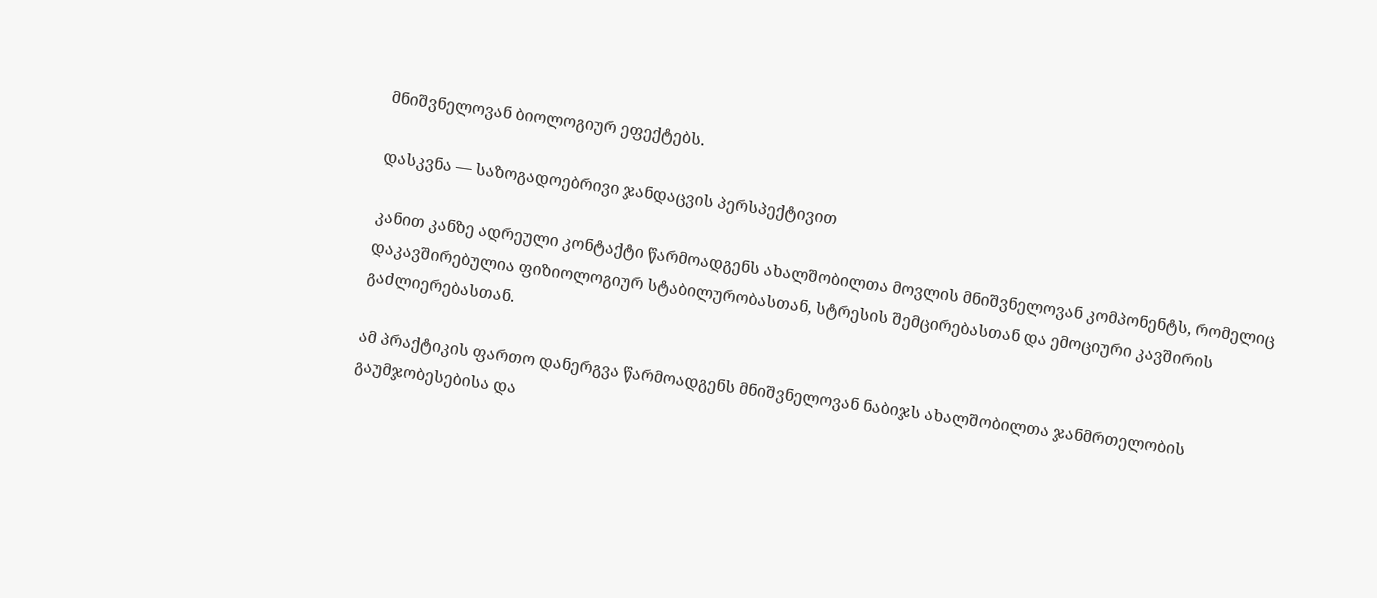მნიშვნელოვან ბიოლოგიურ ეფექტებს.

დასკვნა — საზოგადოებრივი ჯანდაცვის პერსპექტივით

კანით კანზე ადრეული კონტაქტი წარმოადგენს ახალშობილთა მოვლის მნიშვნელოვან კომპონენტს, რომელიც დაკავშირებულია ფიზიოლოგიურ სტაბილურობასთან, სტრესის შემცირებასთან და ემოციური კავშირის გაძლიერებასთან.

ამ პრაქტიკის ფართო დანერგვა წარმოადგენს მნიშვნელოვან ნაბიჯს ახალშობილთა ჯანმრთელობის გაუმჯობესებისა და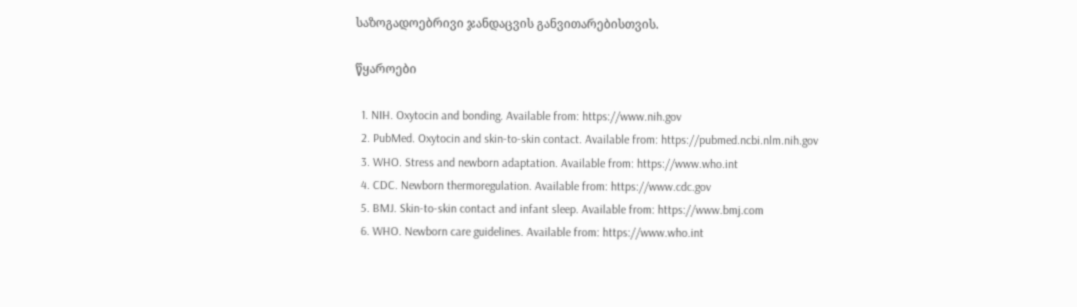საზოგადოებრივი ჯანდაცვის განვითარებისთვის.

წყაროები

  1. NIH. Oxytocin and bonding. Available from: https://www.nih.gov
  2. PubMed. Oxytocin and skin-to-skin contact. Available from: https://pubmed.ncbi.nlm.nih.gov
  3. WHO. Stress and newborn adaptation. Available from: https://www.who.int
  4. CDC. Newborn thermoregulation. Available from: https://www.cdc.gov
  5. BMJ. Skin-to-skin contact and infant sleep. Available from: https://www.bmj.com
  6. WHO. Newborn care guidelines. Available from: https://www.who.int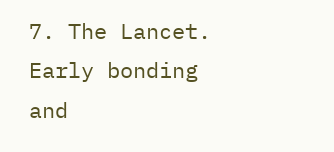7. The Lancet. Early bonding and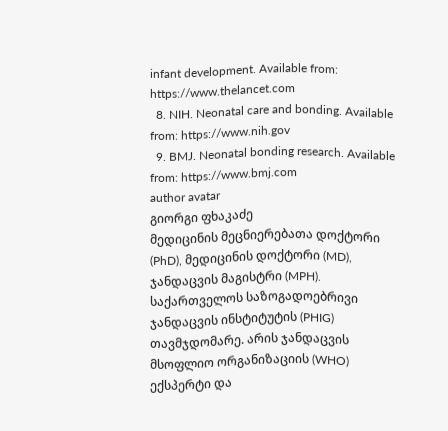infant development. Available from: https://www.thelancet.com
  8. NIH. Neonatal care and bonding. Available from: https://www.nih.gov
  9. BMJ. Neonatal bonding research. Available from: https://www.bmj.com
author avatar
გიორგი ფხაკაძე
მედიცინის მეცნიერებათა დოქტორი (PhD), მედიცინის დოქტორი (MD), ჯანდაცვის მაგისტრი (MPH). საქართველოს საზოგადოებრივი ჯანდაცვის ინსტიტუტის (PHIG) თავმჯდომარე. არის ჯანდაცვის მსოფლიო ორგანიზაციის (WHO) ექსპერტი და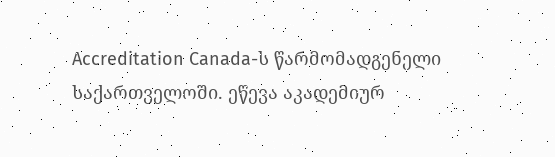Accreditation Canada-ს წარმომადგენელი საქართველოში. ეწევა აკადემიურ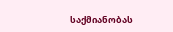საქმიანობას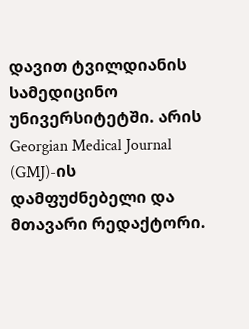დავით ტვილდიანის სამედიცინო უნივერსიტეტში. არის Georgian Medical Journal (GMJ)-ის დამფუძნებელი და მთავარი რედაქტორი.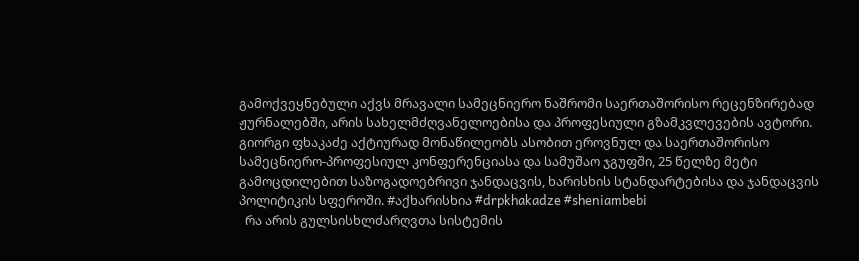გამოქვეყნებული აქვს მრავალი სამეცნიერო ნაშრომი საერთაშორისო რეცენზირებად ჟურნალებში, არის სახელმძღვანელოებისა და პროფესიული გზამკვლევების ავტორი. გიორგი ფხაკაძე აქტიურად მონაწილეობს ასობით ეროვნულ და საერთაშორისო სამეცნიერო-პროფესიულ კონფერენციასა და სამუშაო ჯგუფში, 25 წელზე მეტი გამოცდილებით საზოგადოებრივი ჯანდაცვის, ხარისხის სტანდარტებისა და ჯანდაცვის პოლიტიკის სფეროში. #აქხარისხია #drpkhakadze #sheniambebi
  რა არის გულსისხლძარღვთა სისტემის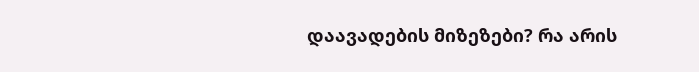დაავადების მიზეზები? რა არის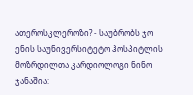ათეროსკლეროზი? - საუბრობს ჯო ენის საუნივერსიტეტო ჰოსპიტლის მოზრდილთა კარდიოლოგი ნინო ჯანაშია: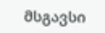მსგავსი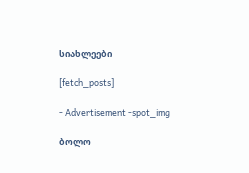სიახლეები

[fetch_posts]

- Advertisement -spot_img

ბოლო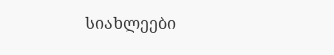სიახლეები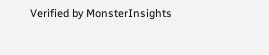Verified by MonsterInsights